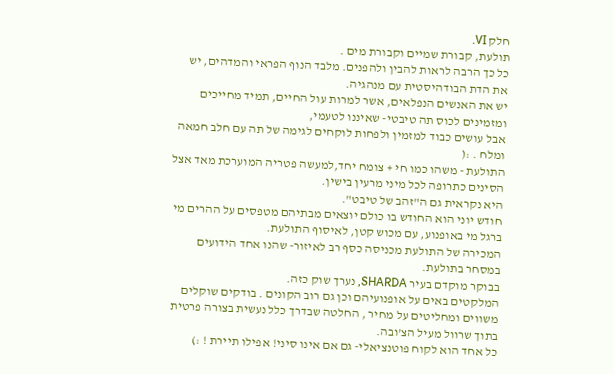חלק VI.
תולעת, קבורת שמיים וקבורת מים .
כל כך הרבה לראות להבין ולהפנים. מלבד הנוף הפראי והמדהים, יש את הדת הבודהיסטית עם מנהגיה.
יש את האנשים הנפלאים, אשר למרות עול החיים, תמיד מחייכים ומזמינים לכוס תה טיבטי- שאיננו לטעמי,
אבל עושים כבוד למזמין ולפחות לוקחים לגימה של תה עם חלב חמאה ומלח . :(
התולעת - משהו כמו חיּ + צומח יחד,למעשה פטריה המוערכת מאד אצל הסינים כתרופה לכל מיני מרעין בישין.
היא נקראית גם ה"זהב של טיבט".
חודש יוני הוא החודש בו כולם יוצאים מבתיהם מטפסים על ההרים מי ברגל מי באופנוע, עם מכוש קטן, לאיסוף התולעת.
המכירה של התולעת מכניסה כסף רב לאיזור- שהנו אחד הידועים במסחר בתולעת.
בבוקר מוקדם בעיר SHARDA, נערך שוק כזה.
המלקטים באים על אופנועיהם וכן גם רוב הקונים . בודקים שוקלים משווים ומחליטים על מחיר , החלטה שבדרך כלל נעשית בצורה פרטית בתוך שרוול מעיל הצ'ובה.
כל אחד הוא לקוח פוטנציאלי- גם אם אינו סיני! אפילו תיירת ! :)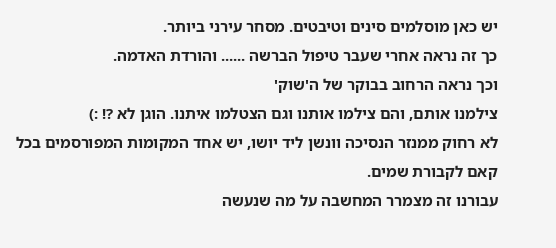יש כאן מוסלמים סינים וטיבטים. מסחר עירני ביותר.
כך זה נראה אחרי שעבר טיפול הברשה ...... והורדת האדמה.
וכך נראה הרחוב בבוקר של ה'שוק'
צילמנו אותם, והם צילמו אותנו וגם הצטלמו איתנו. הוגן לא ?! :)
לא רחוק ממנזר הנסיכה וונשן ליד יושו, יש אחד המקומות המפורסמים בכל קאם לקבורת שמים.
עבורנו זה מצמרר המחשבה על מה שנעשה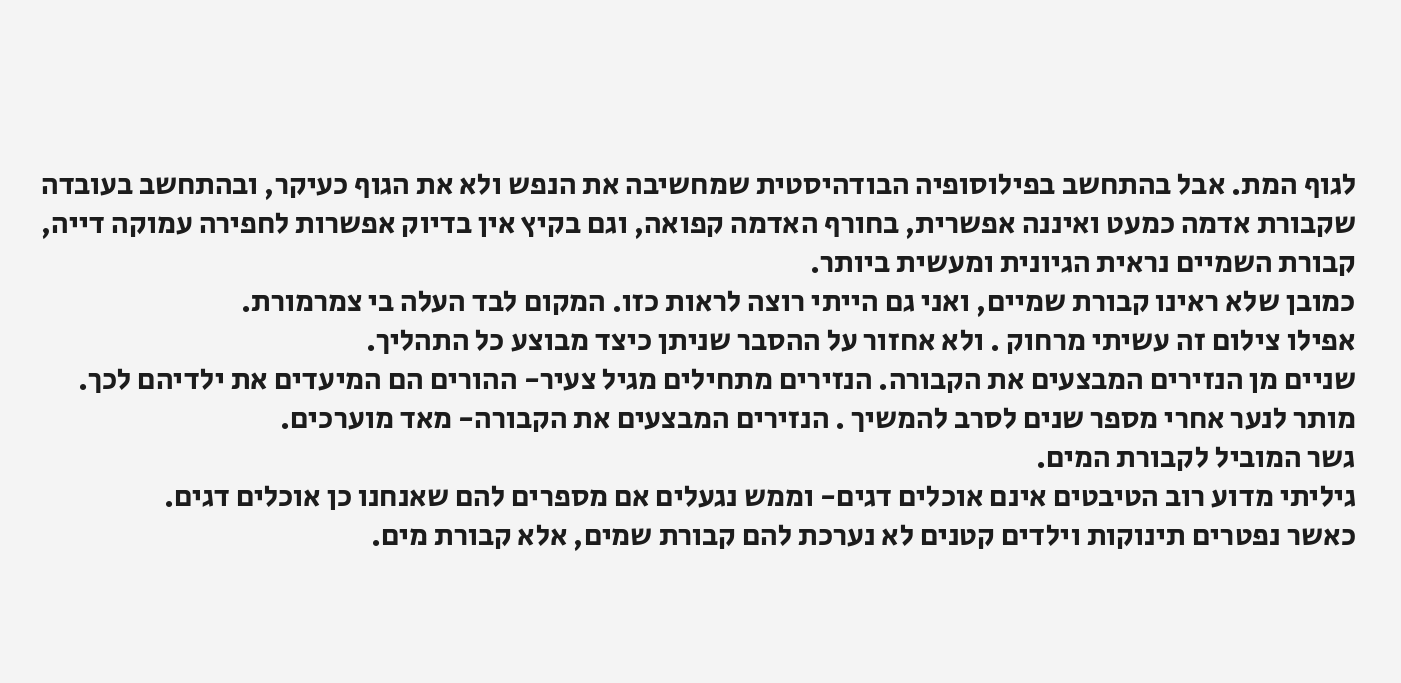לגוף המת. אבל בהתחשב בפילוסופיה הבודהיסטית שמחשיבה את הנפש ולא את הגוף כעיקר, ובהתחשב בעובדה שקבורת אדמה כמעט ואיננה אפשרית, בחורף האדמה קפואה, וגם בקיץ אין בדיוק אפשרות לחפירה עמוקה דייה, קבורת השמיים נראית הגיונית ומעשית ביותר.
כמובן שלא ראינו קבורת שמיים, ואני גם הייתי רוצה לראות כזו. המקום לבד העלה בי צמרמורת.
אפילו צילום זה עשיתי מרחוק . ולא אחזור על ההסבר שניתן כיצד מבוצע כל התהליך.
שניים מן הנזירים המבצעים את הקבורה. הנזירים מתחילים מגיל צעיר- ההורים הם המיעדים את ילדיהם לכך.
מותר לנער אחרי מספר שנים לסרב להמשיך . הנזירים המבצעים את הקבורה- מאד מוערכים.
גשר המוביל לקבורת המים.
גיליתי מדוע רוב הטיבטים אינם אוכלים דגים- וממש נגעלים אם מספרים להם שאנחנו כן אוכלים דגים.
כאשר נפטרים תינוקות וילדים קטנים לא נערכת להם קבורת שמים, אלא קבורת מים.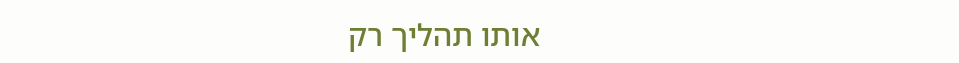אותו תהליך רק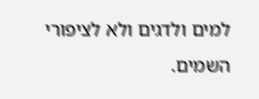למים ולדגים ולא לציפורי השמים.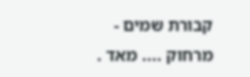קבורת שמים - מרחוק .... מאד .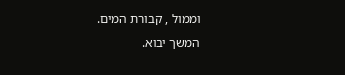וממול , קבורת המים.
המשך יבוא.